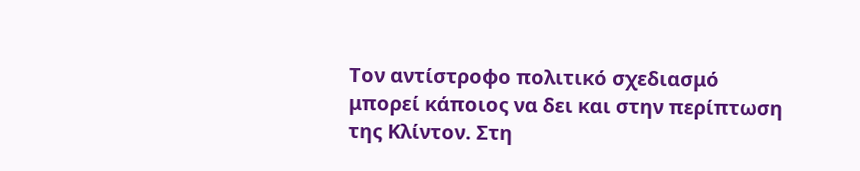Τον αντίστροφο πολιτικό σχεδιασμό μπορεί κάποιος να δει και στην περίπτωση της Κλίντον. Στη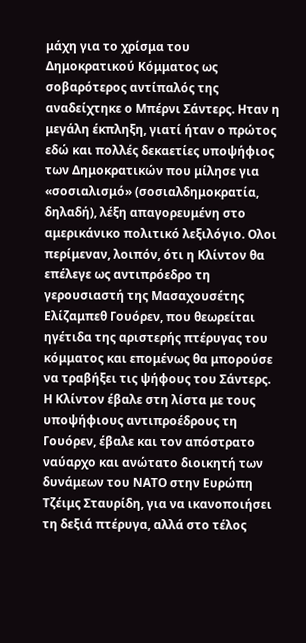μάχη για το χρίσμα του Δημοκρατικού Κόμματος ως σοβαρότερος αντίπαλός της αναδείχτηκε ο Μπέρνι Σάντερς. Ηταν η μεγάλη έκπληξη, γιατί ήταν ο πρώτος εδώ και πολλές δεκαετίες υποψήφιος των Δημοκρατικών που μίλησε για «σοσιαλισμό» (σοσιαλδημοκρατία, δηλαδή), λέξη απαγορευμένη στο αμερικάνικο πολιτικό λεξιλόγιο. Ολοι περίμεναν, λοιπόν, ότι η Κλίντον θα επέλεγε ως αντιπρόεδρο τη γερουσιαστή της Μασαχουσέτης Ελίζαμπεθ Γουόρεν, που θεωρείται ηγέτιδα της αριστερής πτέρυγας του κόμματος και επομένως θα μπορούσε να τραβήξει τις ψήφους του Σάντερς.
Η Κλίντον έβαλε στη λίστα με τους υποψήφιους αντιπροέδρους τη Γουόρεν, έβαλε και τον απόστρατο ναύαρχο και ανώτατο διοικητή των δυνάμεων του ΝΑΤΟ στην Ευρώπη Τζέιμς Σταυρίδη, για να ικανοποιήσει τη δεξιά πτέρυγα, αλλά στο τέλος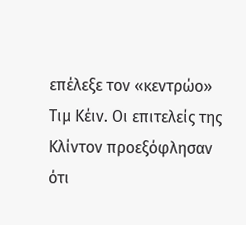επέλεξε τον «κεντρώο» Τιμ Κέιν. Οι επιτελείς της Κλίντον προεξόφλησαν ότι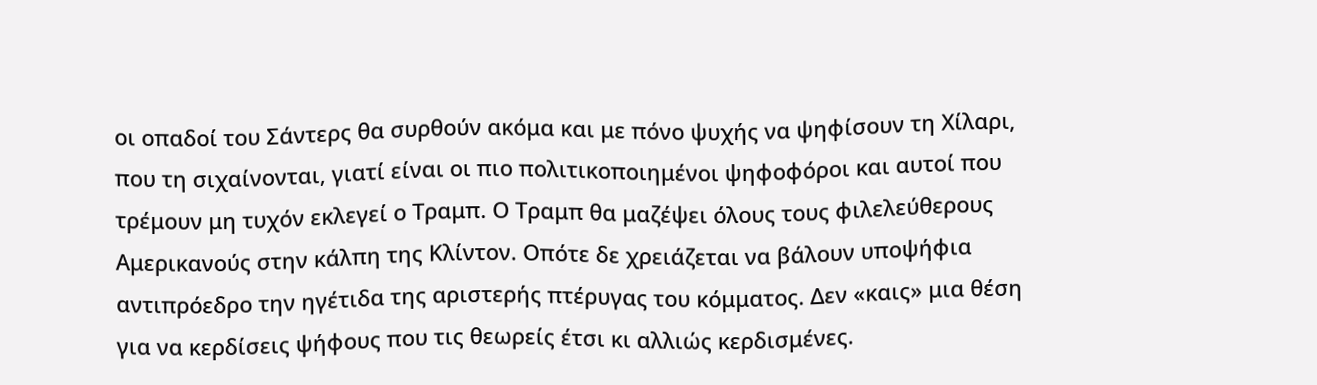οι οπαδοί του Σάντερς θα συρθούν ακόμα και με πόνο ψυχής να ψηφίσουν τη Χίλαρι, που τη σιχαίνονται, γιατί είναι οι πιο πολιτικοποιημένοι ψηφοφόροι και αυτοί που τρέμουν μη τυχόν εκλεγεί ο Τραμπ. Ο Τραμπ θα μαζέψει όλους τους φιλελεύθερους Αμερικανούς στην κάλπη της Κλίντον. Οπότε δε χρειάζεται να βάλουν υποψήφια αντιπρόεδρο την ηγέτιδα της αριστερής πτέρυγας του κόμματος. Δεν «καις» μια θέση για να κερδίσεις ψήφους που τις θεωρείς έτσι κι αλλιώς κερδισμένες.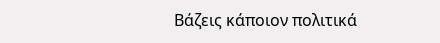Βάζεις κάποιον πολιτικά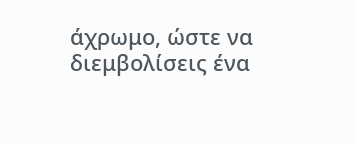άχρωμο, ώστε να διεμβολίσεις ένα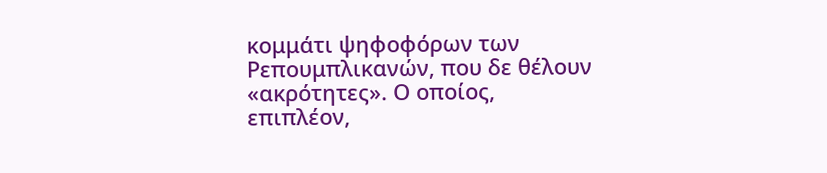κομμάτι ψηφοφόρων των Ρεπουμπλικανών, που δε θέλουν «ακρότητες». Ο οποίος, επιπλέον,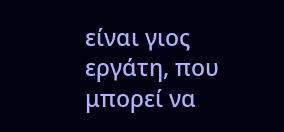είναι γιος εργάτη, που μπορεί να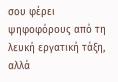σου φέρει ψηφοφόρους από τη λευκή εργατική τάξη, αλλά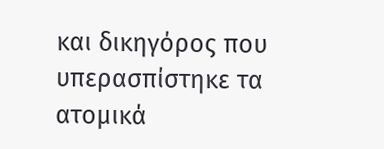και δικηγόρος που υπερασπίστηκε τα ατομικά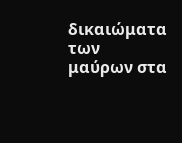δικαιώματα των μαύρων στα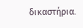δικαστήρια.